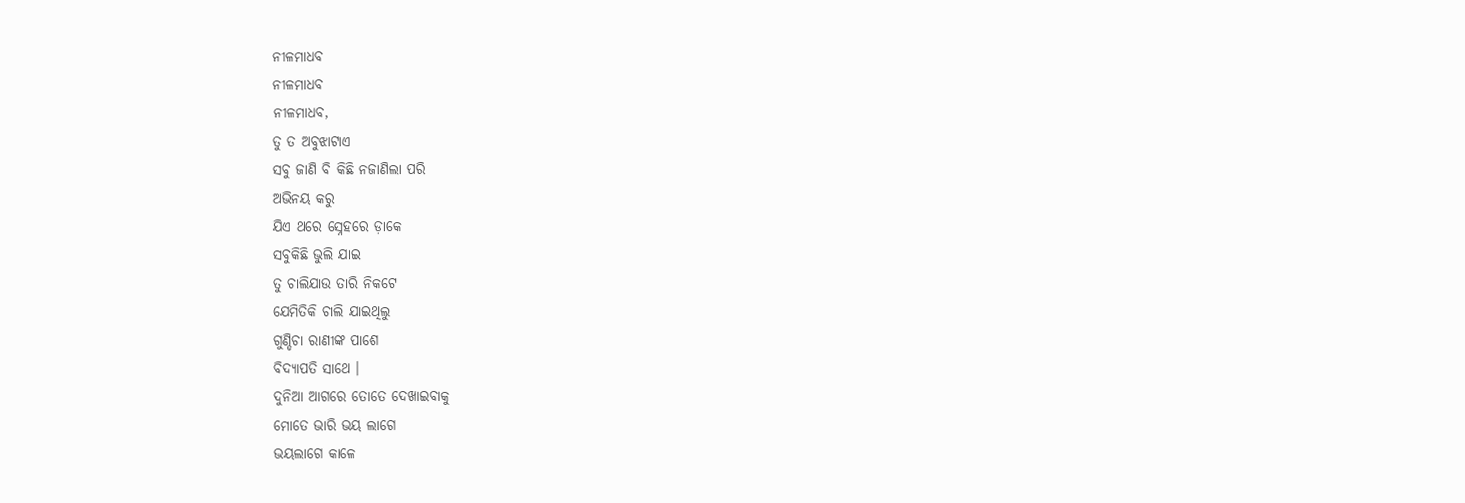ନୀଳମାଧବ
ନୀଳମାଧବ
ନୀଳମାଧବ,
ତୁ ତ ଅବୁଝାଟାଏ
ସବୁ ଜାଣି ବି କିଛି ନଜାଣିଲା ପରି
ଅଭିନୟ କରୁ
ଯିଏ ଥରେ ସ୍ନେହରେ ଡ଼ାକେ
ସବୁକିଛି ଭୁଲି ଯାଇ
ତୁ ଚାଲିଯାଉ ତାରି ନିକଟେ
ଯେମିତିକି ଚାଲି ଯାଇଥିଲୁ
ଗୁଣ୍ଡିଚା ରାଣୀଙ୍କ ପାଶେ
ବିଦ୍ୟାପତି ସାଥେ ।
ଦୁନିଆ ଆଗରେ ତୋତେ ଦେଖାଇବାକୁ
ମୋତେ ଭାରି ଭୟ ଲାଗେ
ଭୟଲାଗେ କାଳେ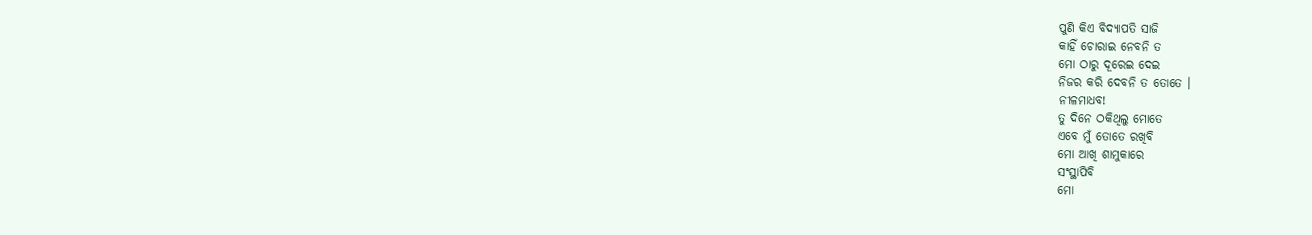ପୁଣି କିଏ ବିଦ୍ୟାପତି ସାଜି
କାହିଁ ଚୋରାଇ ନେବନି ତ
ମୋ ଠାରୁ ଦୂରେଇ ଦେଇ
ନିଜର କରି ଦେବନି ତ ତୋତେ ।
ନୀଳମାଧବ!
ତୁ ଦିନେ ଠକିଥିଲୁ ମୋତେ
ଏବେ ମୁଁ ତୋତେ ରଖିବି
ମୋ ଆଖି ଶାମୁକାରେ
ସଂସ୍ଥାପିବି
ମୋ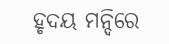ହୃଦୟ ମନ୍ଦିରେ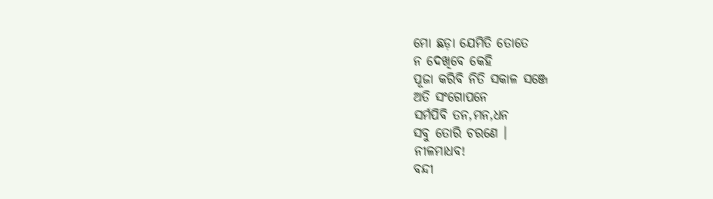ମୋ ଛଡ଼ା ଯେମିତି ତୋତେ
ନ ଦେଖିବେ କେହି
ପୂଜା କରିବି ନିତି ସକାଳ ସଞ୍ଜେ
ଅତି ସଂଗୋପନେ
ସର୍ମପିବି ତନ,ମନ,ଧନ
ସବୁ ତୋରି ଚରଣେ ।
ନୀଳମାଧବ!
ବନ୍ଦୀ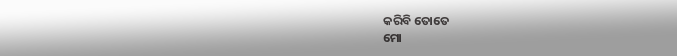କରିବି ତୋତେ
ମୋ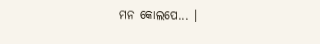ମନ କୋଲପେ... ।